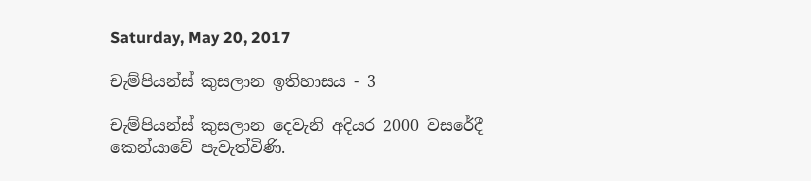Saturday, May 20, 2017

චැම්පියන්ස් කුසලාන ඉතිහාසය - 3

චැම්පියන්ස් කුසලාන දෙවැනි අදියර 2000 වසරේදී කෙන්යාවේ පැවැත්විණි.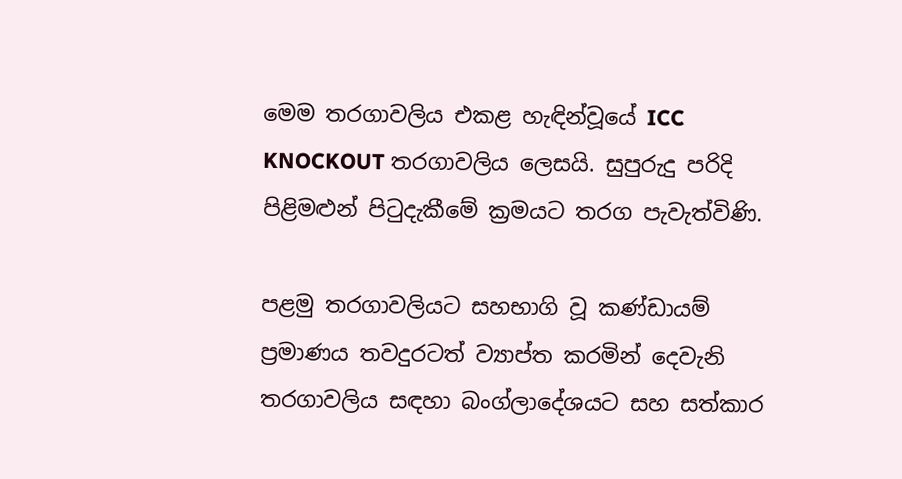මෙම තරගාවලිය එකළ හැඳින්වූයේ ICC KNOCKOUT තරගාවලිය ලෙසයි. සුපුරුදු පරිදි පිළිමළුන් පිටුදැකීමේ ක්‍රමයට තරග පැවැත්විණි.

පළමු තරගාවලියට සහභාගි වූ කණ්ඩායම් ප්‍රමාණය තවදුරටත් ව්‍යාප්ත කරමින් දෙවැනි තරගාවලිය සඳහා බංග්ලාදේශයට සහ සත්කාර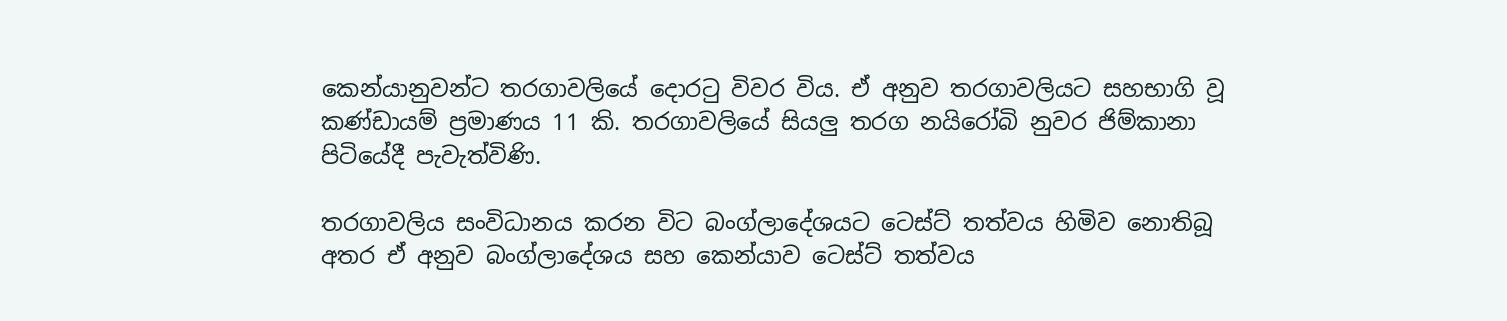කෙන්යානුවන්ට තරගාවලියේ දොරටු විවර විය. ඒ අනුව තරගාවලියට සහභාගි වූ කණ්ඩායම් ප්‍රමාණය 11 කි. තරගාවලියේ සියලු තරග නයිරෝබි නුවර ජිම්කානා පිටියේදී පැවැත්විණි.

තරගාවලිය සංවිධානය කරන විට බංග්ලාදේශයට ටෙස්ට් තත්වය හිමිව නොතිබූ අතර ඒ අනුව බංග්ලාදේශය සහ කෙන්යාව ටෙස්ට් තත්වය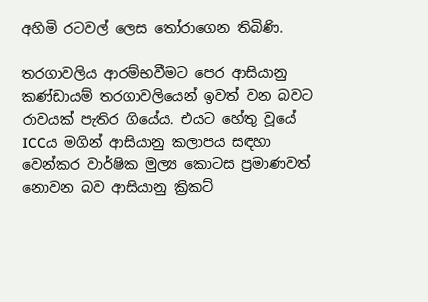අහිමි රටවල් ලෙස තෝරාගෙන තිබිණි.

තරගාවලිය ආරම්භවීමට පෙර ආසියානු කණ්ඩායම් තරගාවලියෙන් ඉවත් වන බවට රාවයක් පැතිර ගියේය. එයට හේතු වූයේ ICCය මගින් ආසියානු කලාපය සඳහා වෙන්කර වාර්ෂික මුල්‍ය කොටස ප්‍රමාණවත් නොවන බව ආසියානු ක්‍රිකට්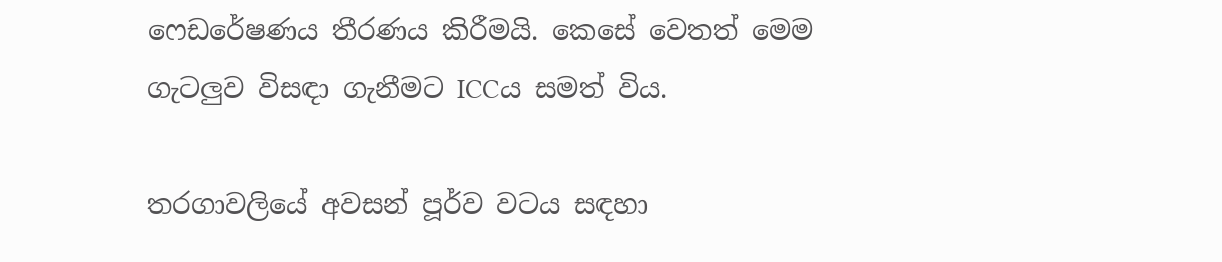ෆෙඩරේෂණය තීරණය කිරීමයි. කෙසේ වෙතත් මෙම ගැටලුව විසඳා ගැනීමට ICCය සමත් විය.

තරගාවලියේ අවසන් පූර්ව වටය සඳහා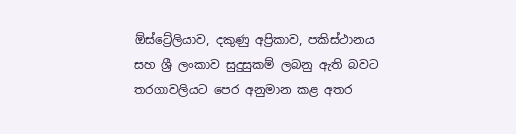ඕස්ට්‍රේලියාව, දකුණු අප්‍රිකාව, පකිස්ථානය සහ ශ්‍රී ලංකාව සුදුසුකම් ලබනු ඇති බවට තරගාවලියට පෙර අනුමාන කළ අතර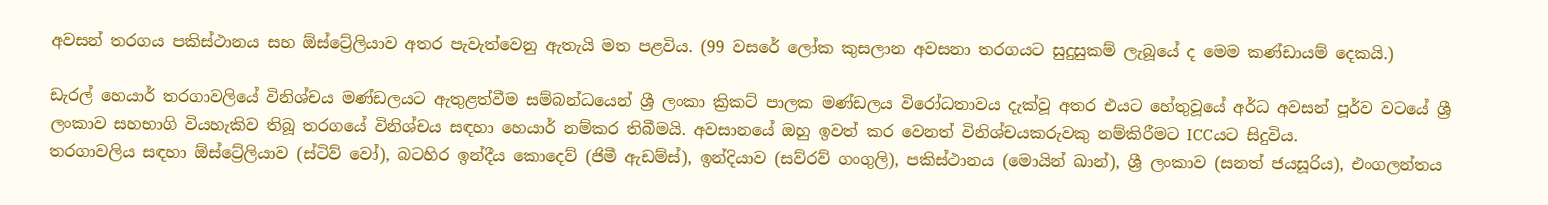අවසන් තරගය පකිස්ථානය සහ ඕස්ට්‍රේලියාව අතර පැවැත්වෙනු ඇතැයි මත පළවිය. (99 වසරේ ලෝක කුසලාන අවසනා තරගයට සුදුසුකම් ලැබූයේ ද මෙම කණ්ඩායම් දෙකයි.)

ඩැරල් හෙයාර් තරගාවලියේ විනිශ්චය මණ්ඩලයට ඇතුළත්වීම සම්බන්ධයෙන් ශ්‍රී ලංකා ක්‍රිකට් පාලක මණ්ඩලය විරෝධතාවය දැක්වූ අතර එයට හේතුවූයේ අර්ධ අවසන් පූර්ව වටයේ ශ්‍රී ලංකාව සහභාගි වියහැකිව තිබූ තරගයේ විනිශ්චය සඳහා හෙයාර් නම්කර තිබීමයි. අවසානයේ ඔහු ඉවත් කර වෙනත් විනිශ්චයකරුවකු නම්කිරීමට ICCයට සිදුවිය.
තරගාවලිය සඳහා ඕස්ට්‍රේලියාව (ස්ටිව් වෝ), බටහිර ඉන්දීය කොදෙව් (ජිමී ඇඩම්ස්), ඉන්දියාව (සව්රව් ගංගුලි), පකිස්ථානය (මොයින් ඛාන්), ශ්‍රී ලංකාව (සනත් ජයසූරිය), එංගලන්තය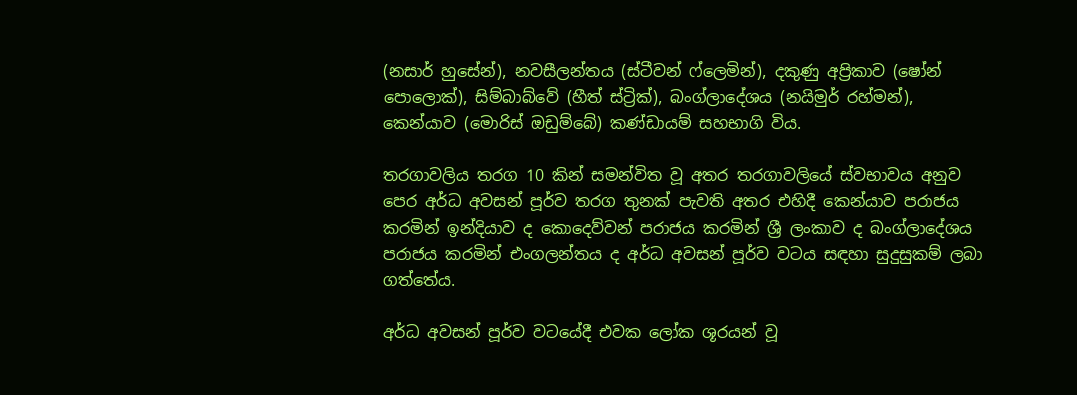(නසාර් හුසේන්), නවසීලන්තය (ස්ටීවන් ෆ්ලෙමින්), දකුණු අප්‍රිකාව (ෂෝන් පොලොක්), සිම්බාබ්වේ (හීත් ස්ට්‍රික්), බංග්ලාදේශය (නයිමුර් රහ්මන්), කෙන්යාව (මොරිස් ඔඩුම්බේ) කණ්ඩායම් සහභාගි විය.

තරගාවලිය තරග 10 කින් සමන්විත වූ අතර තරගාවලියේ ස්වභාවය අනුව පෙර අර්ධ අවසන් පූර්ව තරග තුනක් පැවති අතර එහිදී කෙන්යාව පරාජය කරමින් ඉන්දියාව ද කොදෙව්වන් පරාජය කරමින් ශ්‍රී ලංකාව ද බංග්ලාදේශය පරාජය කරමින් එංගලන්තය ද අර්ධ අවසන් පූර්ව වටය සඳහා සුදුසුකම් ලබා ගත්තේය.

අර්ධ අවසන් පූර්ව වටයේදී එවක ලෝක ශූරයන් වූ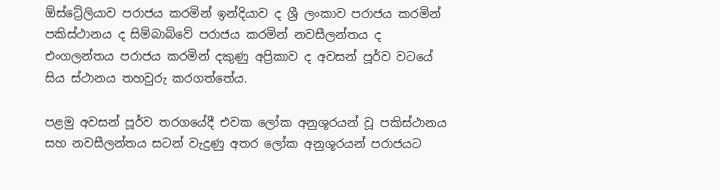ඕස්ට්‍රේලියාව පරාජය කරමින් ඉන්දියාව ද ශ්‍රී ලංකාව පරාජය කරමින් පකිස්ථානය ද සිම්බාබ්වේ පරාජය කරමින් නවසීලන්තය ද එංගලන්තය පරාජය කරමින් දකුණු අප්‍රිකාව ද අවසන් පූර්ව වටයේ සිය ස්ථානය තහවුරු කරගත්තේය.

පළමු අවසන් පූර්ව තරගයේදී එවක ලෝක අනුශූරයන් වූ පකිස්ථානය සහ නවසීලන්තය සටන් වැදුණු අතර ලෝක අනුශූරයන් පරාජයට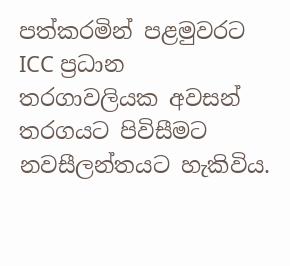පත්කරමින් පළමුවරට ICC ප්‍රධාන තරගාවලියක අවසන් තරගයට පිවිසීමට නවසීලන්තයට හැකිවිය.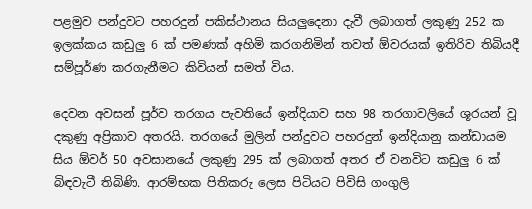පළමුව පන්දුවට පහරදුන් පකිස්ථානය සියලුදෙනා දැවී ලබාගත් ලකුණු 252 ක ඉලක්කය කඩුලු 6 ක් පමණක් අහිමි කරගනිමින් තවත් ඕවරයක් ඉතිරිව තිබියදී සම්පූර්ණ කරගැනීමට කිවියන් සමත් විය.

දෙවන අවසන් පූර්ව තරගය පැවතියේ ඉන්දියාව සහ 98 තරගාවලියේ ශූරයන් වූ දකුණු අප්‍රිකාව අතරයි. තරගයේ මුලින් පන්දුවට පහරදුන් ඉන්දියානු කන්ඩායම සිය ඕවර් 50 අවසානයේ ලකුණු 295 ක් ලබාගත් අතර ඒ වනවිට කඩුලු 6 ක් බිඳවැටී තිබිණි. ආරම්භක පිතිකරු ලෙස පිටියට පිවිසි ගංගුලි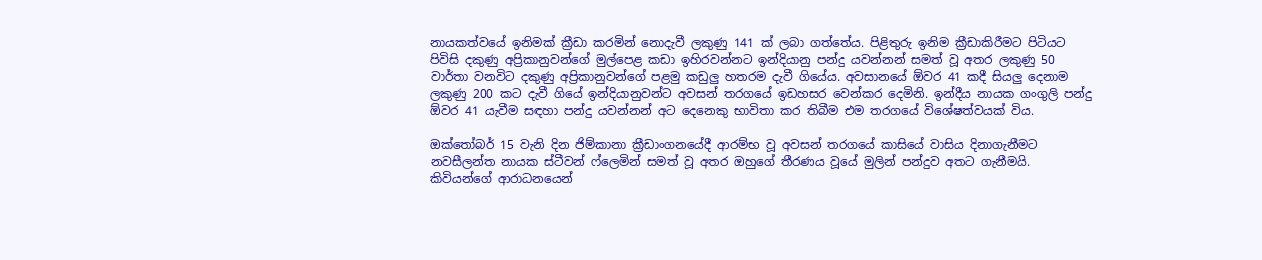නායකත්වයේ ඉනිමක් ක්‍රීඩා කරමින් නොදැවී ලකුණු 141 ක් ලබා ගත්තේය. පිළිතුරු ඉනිම ක්‍රීඩාකිරීමට පිටියට පිවිසි දකුණු අප්‍රිකානුවන්ගේ මුල්පෙළ කඩා ඉහිරවන්නට ඉන්දියානු පන්දු යවන්නන් සමත් වූ අතර ලකුණු 50 වාර්තා වනවිට දකුණු අප්‍රිකානුවන්ගේ පළමු කඩුලු හතරම දැවී ගියේය. අවසානයේ ඕවර 41 කදී සියලු දෙනාම ලකුණු 200 කට දැවී ගියේ ඉන්දියානුවන්ට අවසන් තරගයේ ඉඩහසර වෙන්කර දෙමිනි. ඉන්දීය නායක ගංගුලි පන්දු ඕවර 41 යැවීම සඳහා පන්දු යවන්නන් අට දෙනෙකු භාවිතා කර තිබීම එම තරගයේ විශේෂත්වයක් විය.

ඔක්තෝබර් 15 වැනි දින ජිම්කානා ක්‍රීඩාංගනයේදී ආරම්භ වූ අවසන් තරගයේ කාසියේ වාසිය දිනාගැනීමට නවසීලන්ත නායක ස්ටීවන් ෆ්ලෙමින් සමත් වූ අතර ඔහුගේ තීරණය වූයේ මුලින් පන්දුව අතට ගැනීමයි. කිවියන්ගේ ආරාධනයෙන්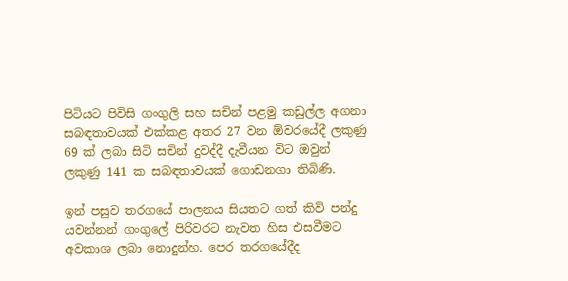පිටියට පිවිසි ගංගුලි සහ සචින් පළමු කඩුල්ල අගනා සබඳතාවයක් එක්කළ අතර 27 වන ඕවරයේදී ලකුණු 69 ක් ලබා සිටි සචින් දුවද්දී දැවීයන විට ඔවුන් ලකුණු 141 ක සබඳතාවයක් ගොඩනගා තිබිණි.

ඉන් පසුව තරගයේ පාලනය සියතට ගත් කිවි පන්දු යවන්නන් ගංගුලේ පිරිවරට නැවත හිස එසවීමට අවකාශ ලබා නොදුන්හ. පෙර තරගයේදීද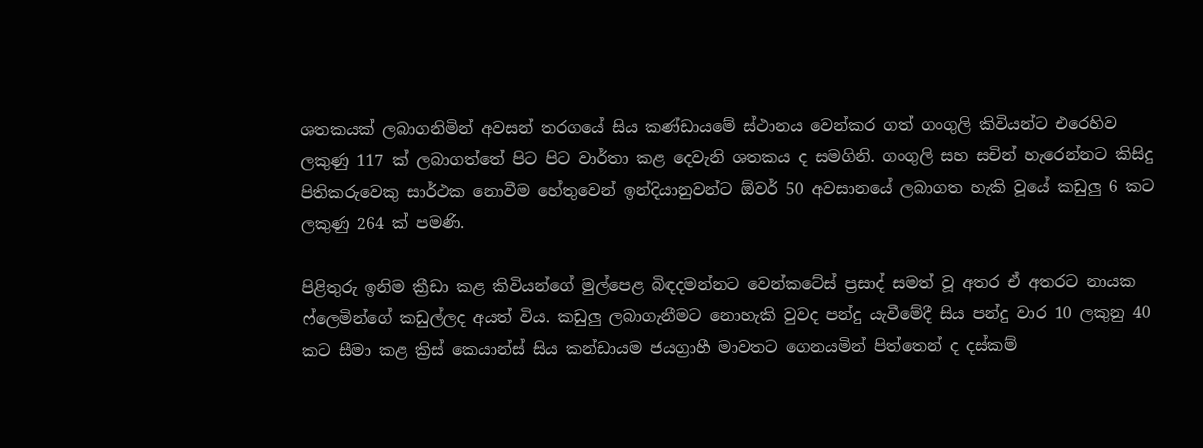ශතකයක් ලබාගනිමින් අවසන් තරගයේ සිය කණ්ඩායමේ ස්ථානය වෙන්කර ගත් ගංගුලි කිවියන්ට එරෙහිව ලකුණු 117 ක් ලබාගත්තේ පිට පිට වාර්තා කළ දෙවැනි ශතකය ද සමගිනි. ගංගුලි සහ සචින් හැරෙන්නට කිසිදු පිතිකරුවෙකු සාර්ථක නොවීම හේතුවෙන් ඉන්දියානුවන්ට ඕවර් 50 අවසානයේ ලබාගත හැකි වූයේ කඩුලු 6 කට ලකුණු 264 ක් පමණි.

පිළිතුරු ඉනිම ක්‍රීඩා කළ කිවියන්ගේ මුල්පෙළ බිඳදමන්නට වෙන්කටේස් ප්‍රසාද් සමත් වූ අතර ඒ අතරට නායක ෆ්ලෙමින්ගේ කඩුල්ලද අයත් විය. කඩුලු ලබාගැනීමට නොහැකි වුවද පන්දු යැවීමේදී සිය පන්දු වාර 10 ලකුනු 40 කට සීමා කළ ක්‍රිස් කෙයාන්ස් සිය කන්ඩායම ජයග්‍රාහී මාවතට ගෙනයමින් පිත්තෙන් ද දස්කම්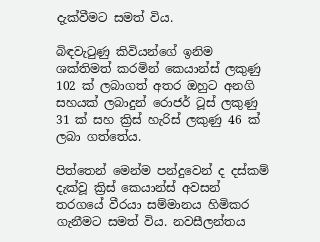දැක්වීමට සමත් විය.

බිඳවැටුණු කිවියන්ගේ ඉනිම ශක්තිමත් කරමින් කෙයාන්ස් ලකුණු 102 ක් ලබාගත් අතර ඔහුට අනගි සහයක් ලබාදුන් රොජර් ටූස් ලකුණු 31 ක් සහ ක්‍රිස් හැරිස් ලකුණු 46 ක් ලබා ගත්තේය.

පිත්තෙන් මෙන්ම පන්දුවෙන් ද දස්කම් දැක්වූ ක්‍රිස් කෙයාන්ස් අවසන් තරගයේ වීරයා සම්මානය හිමිකර ගැනීමට සමත් විය. නවසීලන්තය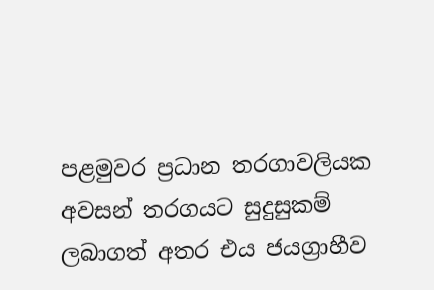පළමුවර ප්‍රධාන තරගාවලියක අවසන් තරගයට සුදුසුකම් ලබාගත් අතර එය ජයග්‍රාහීව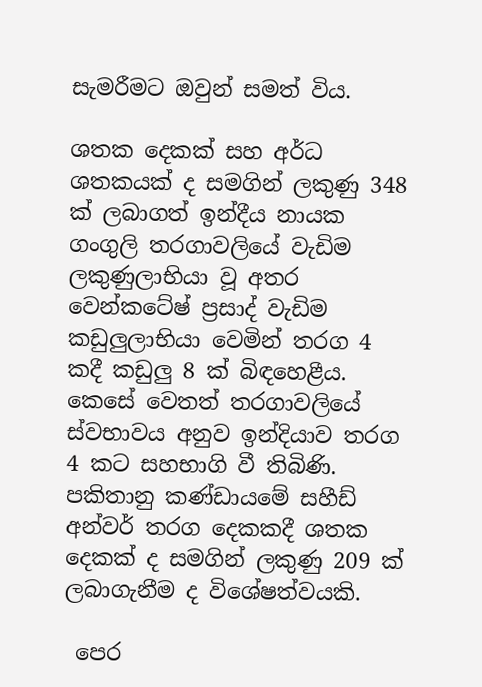සැමරීමට ඔවුන් සමත් විය.

ශතක දෙකක් සහ අර්ධ ශතකයක් ද සමගින් ලකුණු 348 ක් ලබාගත් ඉන්දීය නායක ගංගුලි තරගාවලියේ වැඩිම ලකුණුලාභියා වූ අතර වෙන්කටේෂ් ප්‍රසාද් වැඩිම කඩුලුලාභියා වෙමින් තරග 4 කදී කඩුලු 8 ක් බිඳහෙළීය. කෙසේ වෙතත් තරගාවලියේ ස්වභාවය අනුව ඉන්දියාව තරග 4 කට සහභාගි වී තිබිණි. පකිතානු කණ්ඩායමේ සහීඩ් අන්වර් තරග දෙකකදී ශතක දෙකක් ද සමගින් ලකුණු 209 ක් ලබාගැනීම ද විශේෂත්වයකි.

 පෙර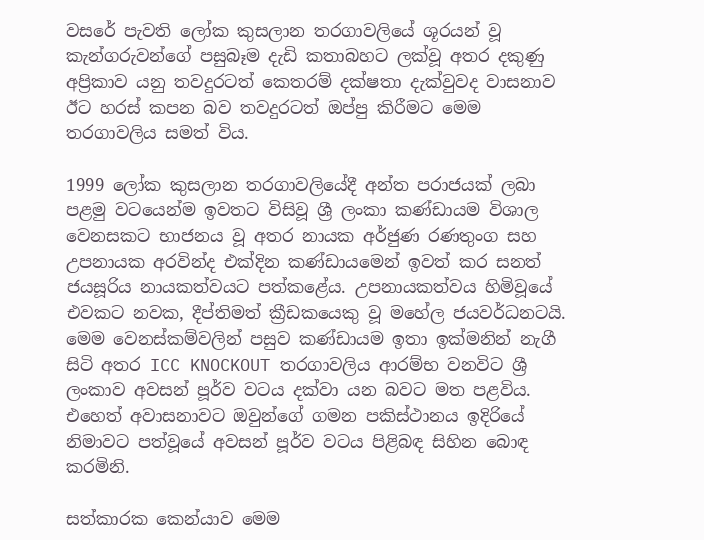වසරේ පැවති ලෝක කුසලාන තරගාවලියේ ශූරයන් වූ කැන්ගරුවන්ගේ පසුබෑම දැඩි කතාබහට ලක්වූ අතර දකුණු අප්‍රිකාව යනු තවදුරටත් කෙතරම් දක්ෂතා දැක්වුවද වාසනාව ඊට හරස් කපන බව තවදුරටත් ඔප්පු කිරීමට මෙම තරගාවලිය සමත් විය.

1999 ලෝක කුසලාන තරගාවලියේදී අන්ත පරාජයක් ලබා පළමු වටයෙන්ම ඉවතට විසිවූ ශ්‍රී ලංකා කණ්ඩායම විශාල වෙනසකට භාජනය වූ අතර නායක අර්ජුණ රණතුංග සහ උපනායක අරවින්ද එක්දින කණ්ඩායමෙන් ඉවත් කර සනත් ජයසූරිය නායකත්වයට පත්කළේය. උපනායකත්වය හිමිවූයේ එවකට නවක, දීප්තිමත් ක්‍රීඩකයෙකු වූ මහේල ජයවර්ධනටයි. මෙම වෙනස්කම්වලින් පසුව කණ්ඩායම ඉතා ඉක්මනින් නැගී සිටි අතර ICC KNOCKOUT තරගාවලිය ආරම්භ වනවිට ශ්‍රී ලංකාව අවසන් පූර්ව වටය දක්වා යන බවට මත පළවිය. එහෙත් අවාසනාවට ඔවුන්ගේ ගමන පකිස්ථානය ඉදිරියේ නිමාවට පත්වූයේ අවසන් පූර්ව වටය පිළිබඳ සිහින බොඳ කරමිනි.

සත්කාරක කෙන්යාව මෙම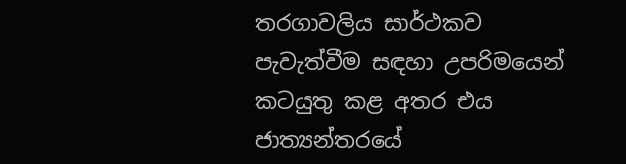තරගාවලිය සාර්ථකව පැවැත්වීම සඳහා උපරිමයෙන් කටයුතු කළ අතර එය ජාත්‍යන්තරයේ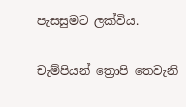පැසසුමට ලක්විය.

චැම්පියන් ත්‍රොපි තෙවැනි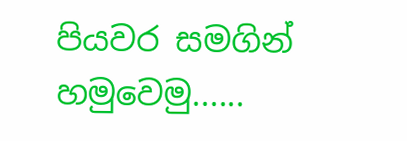පියවර සමගින් හමුවෙමු......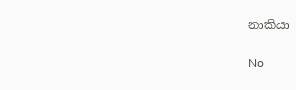නාකියා

No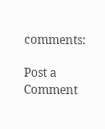comments:

Post a Comment